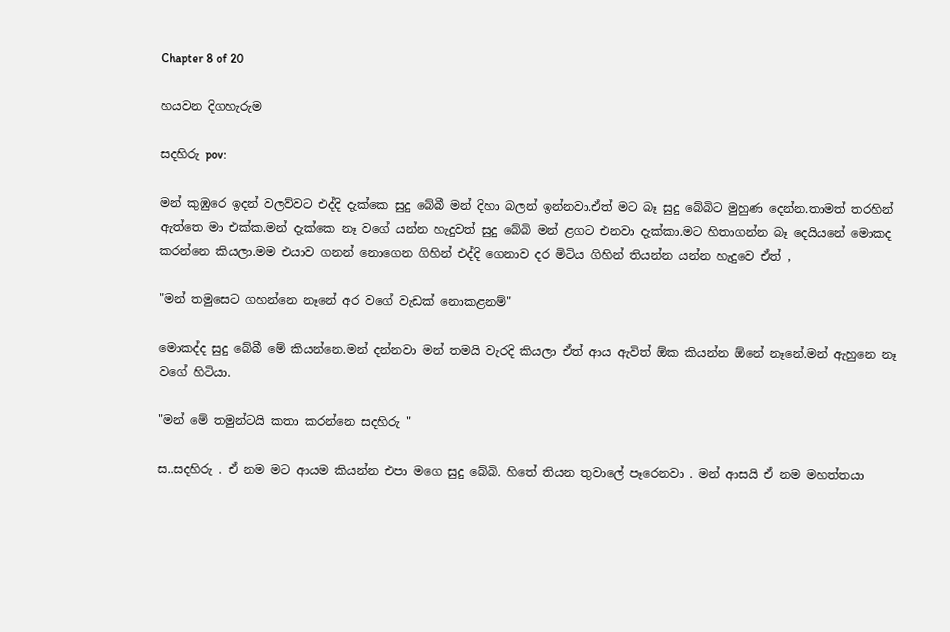Chapter 8 of 20

හයවන දිගහැරුම

සදහිරු pov:

මන් කුඹුරෙ ඉදන් වලව්වට එද්දි දැක්කෙ සුදු බේබී මන් දිහා බලන් ඉන්නවා.ඒත් මට බෑ සුදු බේබිට මුහුණ දෙන්න.තාමත් තරහින් ඇත්තෙ මා එක්ක.මන් දැක්කෙ නෑ වගේ යන්න හැදුවත් සුදු බේබි මන් ළගට එනවා දැක්කා.මට හිතාගන්න බෑ දෙයියනේ මොකද කරන්නෙ කියලා.මම එයාව ගනන් නොගෙන ගිහින් එද්දි ගෙනාව දර මිටිය ගිහින් තියන්න යන්න හැදුවෙ ඒත් ,

"මන් තමුසෙට ගහන්නෙ නෑනේ අර වගේ වැඩක් නොකළනම්"

මොකද්ද සුදු බේබී මේ කියන්නෙ.මන් දන්නවා මන් තමයි වැරදි කියලා ඒත් ආය ඇවිත් ඕක කියන්න ඕනේ නෑනේ.මන් ඇහුනෙ නෑ වගේ හිටියා.

"මන් මේ තමුන්ටයි කතා කරන්නෙ සදහිරු "

ස..සදහිරු . ඒ නම මට ආයම කියන්න එපා මගෙ සුදු බේබි. හිතේ තියන තුවාලේ පෑරෙනවා . මන් ආසයි ඒ නම මහත්තයා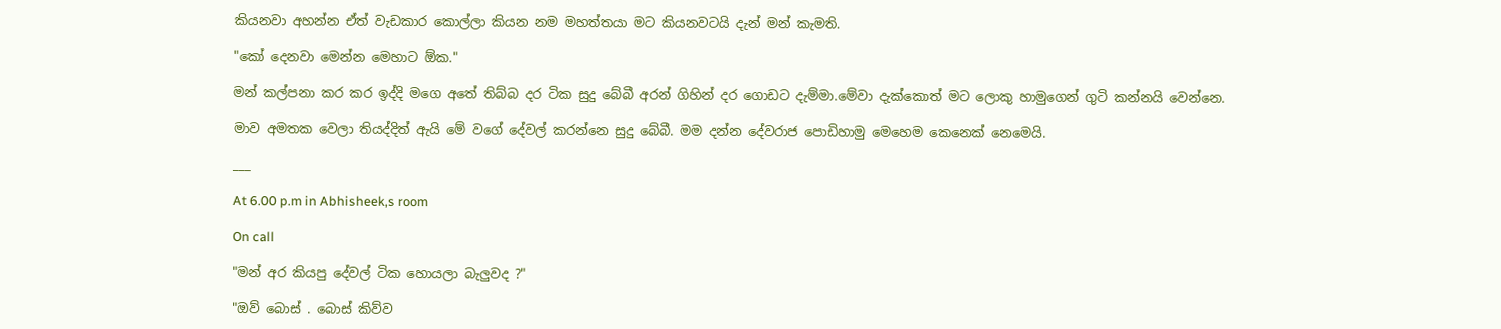කියනවා අහන්න ඒත් වැඩකාර කොල්ලා කියන නම මහත්තයා මට කියනවටයි දැන් මන් කැමති.

"කෝ දෙනවා මෙන්න මෙහාට ඕක."

මන් කල්පනා කර කර ඉද්දි මගෙ අතේ තිබ්බ දර ටික සුදු බේබී අරන් ගිහින් දර ගොඩට දැම්මා.මේවා දැක්කොත් මට ලොකු හාමුගෙන් ගුටි කන්නයි වෙන්නෙ.

මාව අමතක වෙලා තියද්දිත් ඇයි මේ වගේ දේවල් කරන්නෙ සුදු බේබී. මම දන්න දේවරාජ පොඩිහාමු මෙහෙම කෙනෙක් නෙමෙයි.

___

At 6.00 p.m in Abhisheek,s room

On call

"මන් අර කියපු දේවල් ටික හොයලා බැලුවද ?"

"ඔව් බොස් . බොස් කිව්ව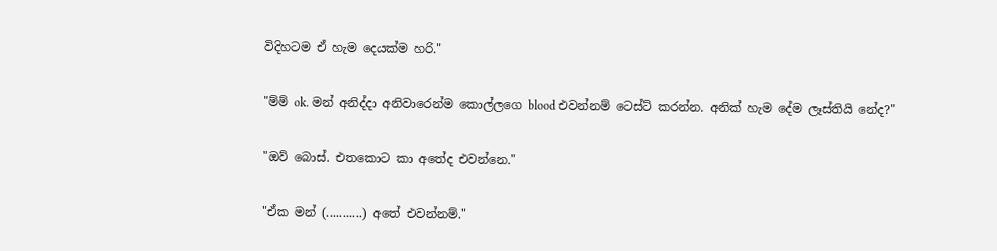විදිහටම ඒ හැම දෙයක්ම හරි."

"ම්ම් ok. මන් අනිද්දා අනිවාරෙන්ම කොල්ලගෙ blood එවන්නම් ටෙස්ට් කරන්න. අනික් හැම දේම ලෑස්තියි නේද?"

"ඔව් බොස්. එතකොට කා අතේද එවන්නෙ."

"ඒක මන් (...........) අතේ එවන්නම්."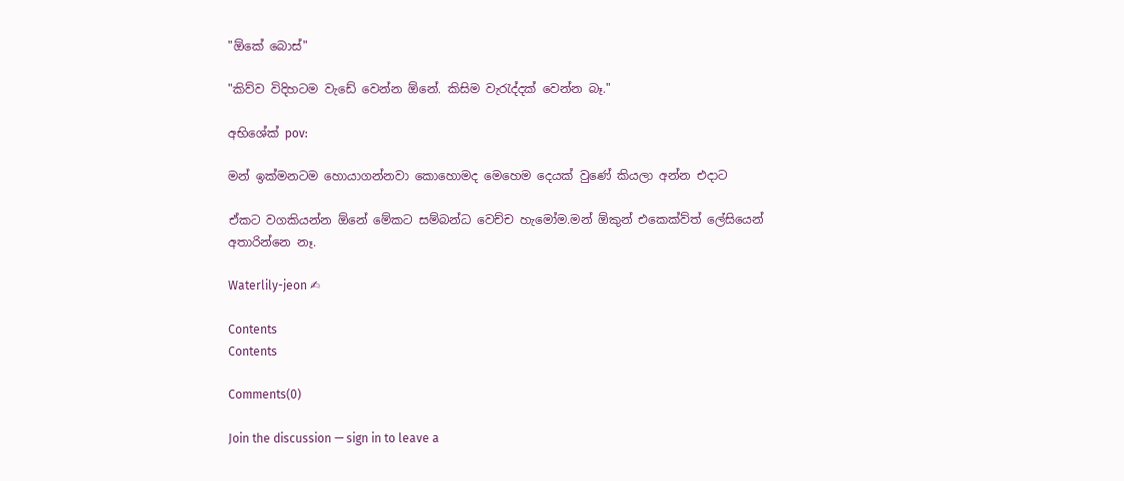"ඕකේ බොස්"

"කිව්ව විදිහටම වැඩේ වෙන්න ඕනේ. කිසිම වැරැද්දක් වෙන්න බෑ."

අභිශේක් pov:

මන් ඉක්මනටම හොයාගන්නවා කොහොමද මෙහෙම දෙයක් වුණේ කියලා අන්න එදාට

ඒකට වගකියන්න ඕනේ මේකට සම්බන්ධ වෙච්ච හැමෝම.මන් ඕකුන් එකෙක්ව්ත් ලේසියෙන් අතාරින්නෙ නෑ.

Waterlily-jeon ✍

Contents
Contents

Comments(0)

Join the discussion — sign in to leave a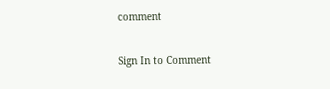comment

Sign In to Comment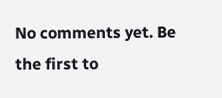No comments yet. Be the first to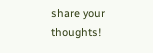share your thoughts!